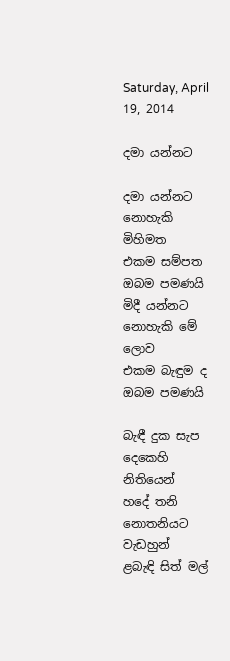Saturday, April 19, 2014

දමා යන්නට

දමා යන්නට නොහැකි මිහිමත
එකම සම්පත ඔබම පමණයි
මිදී යන්නට නොහැකි මේ ලොව
එකම බැඳුම ද ඔබම පමණයි

බැඳී දුක සැප දෙකෙහි නිතියෙන්
හදේ තනි නොතනියට වැඩහුන්
ළබැඳි සිත් මල්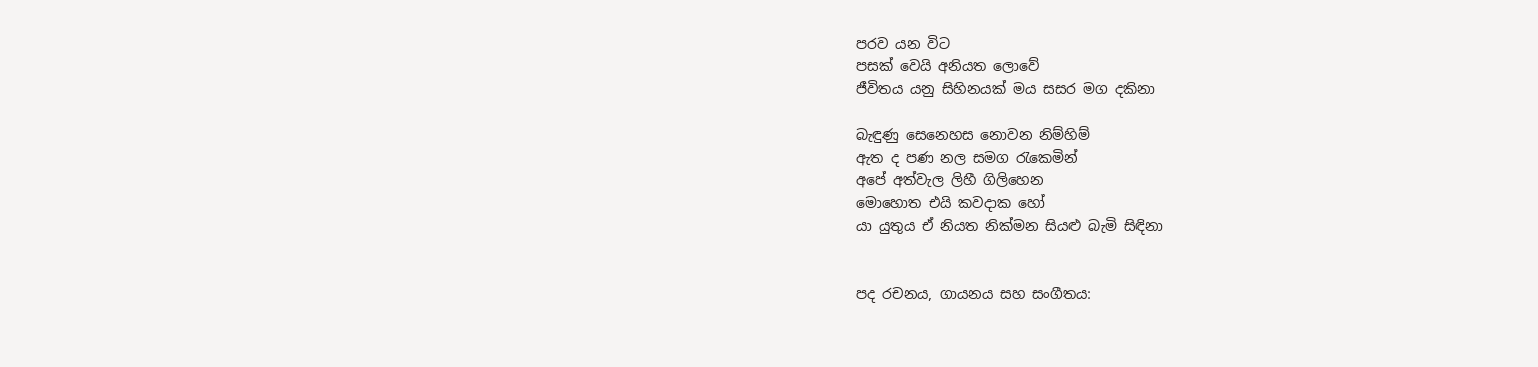පරව යන විට
පසක් වෙයි අනියත ලොවේ
ජීවිතය යනු සිහිනයක් මය සසර මග දකිනා

බැඳුණු සෙනෙහස නොවන නිම්හිම්
ඇත ද පණ නල සමග රැකෙමින්
අපේ අත්වැල ලිහී ගිලිහෙන
මොහොත එයි කවදාක හෝ
යා යුතුය ඒ නියත නික්මන සියළු බැමි සිඳිනා


පද රචනය, ගායනය සහ සංගීතය: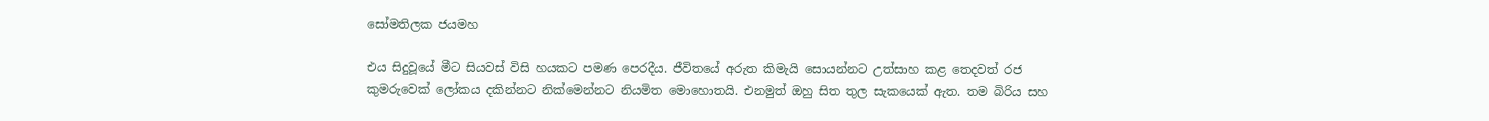සෝමතිලක ජයමහ

එය සිදුවූයේ මීට සියවස් විසි හයකට පමණ පෙරදීය. ජීවිතයේ අරුත කිමැයි සොයන්නට උත්සාහ කළ තෙදවත් රජ කුමරුවෙක් ලෝකය දකින්නට නික්මෙන්නට නියමිත මොහොතයි. එනමුත් ඔහු සිත තුල සැකයෙක් ඇත. තම බිරිය සහ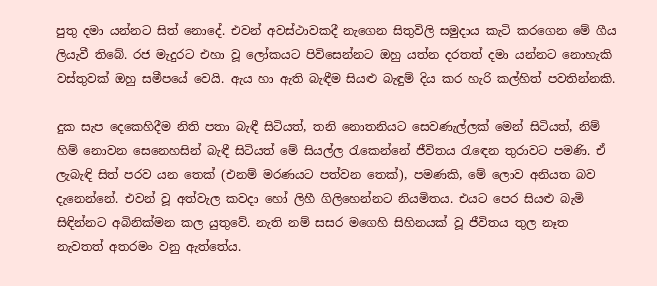පුතු දමා යන්නට සිත් නොදේ. එවන් අවස්ථාවකදී නැගෙන සිතුවිලි සමුදාය කැටි කරගෙන මේ ගීය ලියැවී තිබේ. රජ මැදුරට එහා වූ ලෝකයට පිවිසෙන්නට ඔහු යත්න දරතත් දමා යන්නට නොහැකි වස්තුවක් ඔහු සමීපයේ වෙයි. ඇය හා ඇති බැඳීම සියළු බැඳුම් දිය කර හැරි කල්හිත් පවතින්නකි.

දුක සැප දෙකෙහිදීම නිති පතා බැඳී සිටියත්, තනි නොතනියට සෙවණැල්ලක් මෙන් සිටියත්, නිම් හිම් නොවන සෙනෙහසින් බැඳී සිටියත් මේ සියල්ල රැකෙන්නේ ජීවිතය රැඳෙන තුරාවට පමණි. ඒ ලැබැඳි සිත් පරව යන තෙක් (එනම් මරණයට පත්වන තෙක්), පමණකි, මේ ලොව අනියත බව දැනෙන්නේ. එවන් වූ අත්වැල කවදා හෝ ලිහී ගිලිහෙන්නට නියමිතය. එයට පෙර සියළු බැමි සිඳින්නට අබිනික්මන කල යුතුවේ. නැති නම් සසර මගෙහි සිහිනයක් වූ ජීවිතය තුල නෑත නැවතත් අතරමං වනු ඇත්තේය.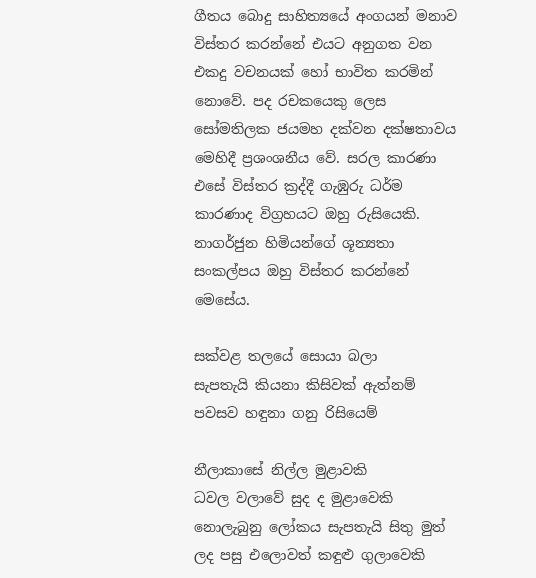ගීතය බොදු සාහිත්‍යයේ අංගයන් මනාව විස්තර කරන්නේ එයට අනුගත වන එකදු වචනයක් හෝ භාවිත කරමින් නොවේ. පද රචකයෙකු ලෙස සෝමතිලක ජයමහ දක්වන දක්ෂතාවය මෙහිදී ප්‍රශංශනීය වේ. සරල කාරණා එසේ විස්තර ක්‍රද්දී ගැඹුරු ධර්ම කාරණාද විග්‍රහයට ඔහු රුසියෙකි. නාගර්ජුන හිමියන්ගේ ශූන්‍යතා සංකල්පය ඔහු විස්තර කරන්නේ මෙසේය.

සක්වළ තලයේ සොයා බලා
සැපතැයි කියනා කිසිවක් ඇත්නම්
පවසව හඳුනා ගනු රිසියෙම්

නීලාකාසේ නිල්ල මුළාවකි
ධවල වලාවේ සුද ද මුළාවෙකි
නොලැබුනු ලෝකය සැපතැයි සිතු මුත්
ලද පසු එලොවත් කඳුළු ගුලාවෙකි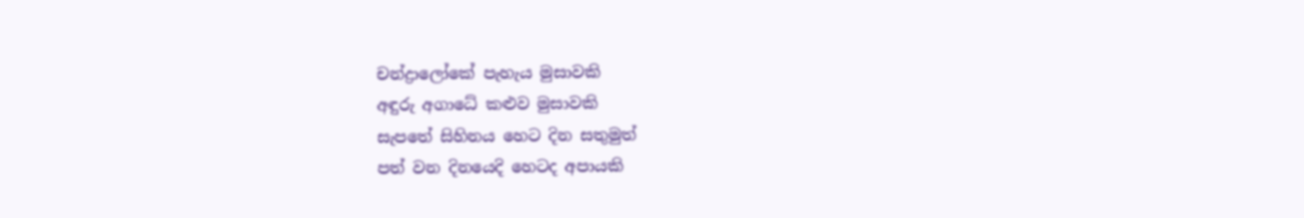චන්ද්‍රාලෝකේ පැහැය මුසාවකි
අඳුරු අගාධේ කළුව මුසාවකි
සැපතේ සිහිනය හෙට දින සතුමුත්
පත් වන දිනයෙදි හෙටද අපායකි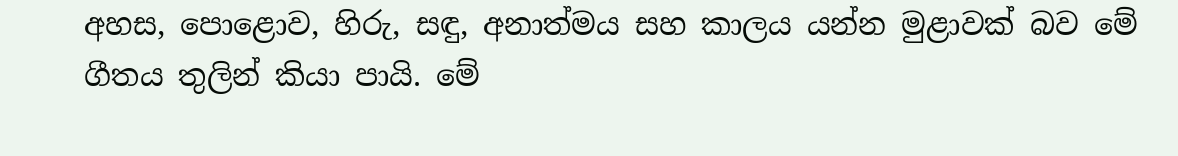අහස, පොළොව, හිරු, සඳු, අනාත්මය සහ කාලය යන්න මුළාවක් බව මේ ගීතය තුලින් කියා පායි. මේ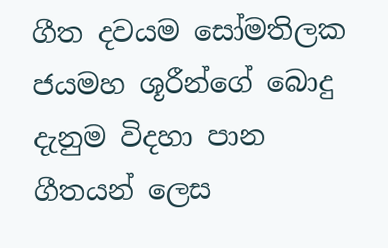ගීත දවයම සෝමතිලක ජයමහ ශූරීන්ගේ බොදු දැනුම විදහා පාන ගීතයන් ලෙස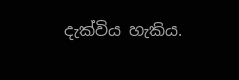දැක්විය හැකිය.